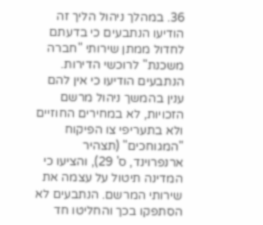36. במהלך ניהול הליך זה הודיעו הנתבעים כי בדעתם לחדול ממתן שירותי "חברה משכנת" לרוכשי הדירות. הנתבעים הודיעו כי אין להם ענין בהמשך ניהול מרשם הזכויות, לא במחירים החוזיים ולא בתעריפי צו הפיקוח "המגוחכים" (תצהיר ארנפרוינד, ס' 29), והציעו כי המדינה תיטול על עצמה את שירותי המרשם. הנתבעים לא הסתפקו בכך והחליטו חד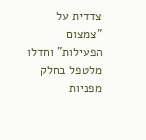צדדית על "צמצום הפעילות" וחדלו מלטפל בחלק מפניות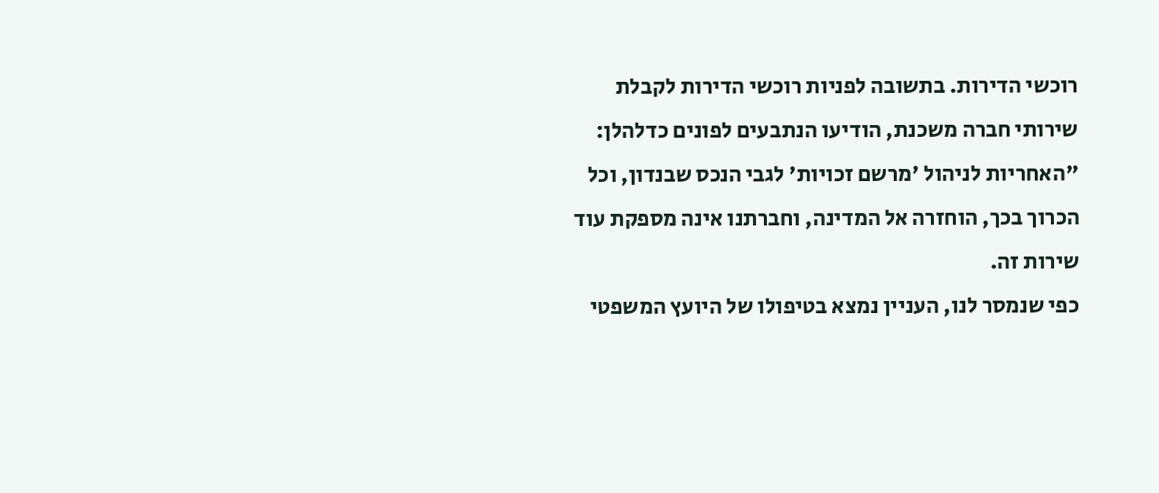רוכשי הדירות. בתשובה לפניות רוכשי הדירות לקבלת שירותי חברה משכנת, הודיעו הנתבעים לפונים כדלהלן:
"האחריות לניהול 'מרשם זכויות' לגבי הנכס שבנדון, וכל הכרוך בכך, הוחזרה אל המדינה, וחברתנו אינה מספקת עוד שירות זה.
כפי שנמסר לנו, העניין נמצא בטיפולו של היועץ המשפטי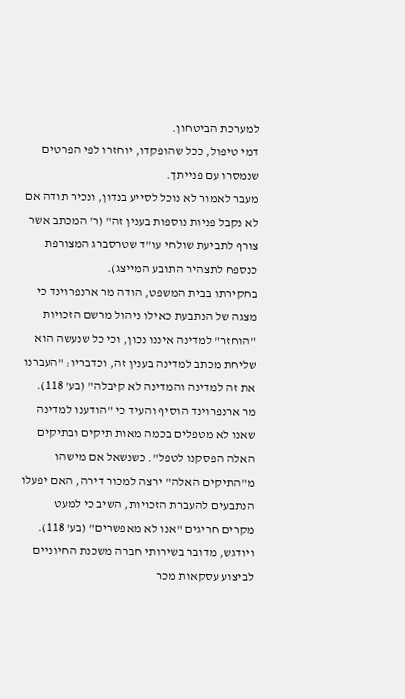למערכת הביטחון.
דמי טיפול, ככל שהופקדו, יוחזרו לפי הפרטים שנמסרו עם פנייתך.
מעבר לאמור לא נוכל לסייע בנדון, ונכיר תודה אם לא נקבל פניות נוספות בענין זה" (ר' המכתב אשר צורף לתביעת שולחי עו"ד שטרסברג המצורפת כנספח לתצהיר התובע המייצג).
בחקירתו בבית המשפט, הודה מר ארנפרוינד כי מצגה של הנתבעת כאילו ניהול מרשם הזכויות "הוחזר" למדינה איננו נכון, וכי כל שנעשה הוא שליחת מכתב למדינה בענין זה, וכדבריו: "העברנו את זה למדינה והמדינה לא קיבלה" (בע' 118). מר ארנפרוינד הוסיף והעיד כי "הודענו למדינה שאנו לא מטפלים בכמה מאות תיקים ובתיקים האלה הפסקנו לטפל". כשנשאל אם מישהו מ"התיקים האלה" ירצה למכור דירה, האם יפעלו הנתבעים להעברת הזכויות, השיב כי למעט מקרים חריגים "אנו לא מאפשרים" (בע' 118). ויודגש, מדובר בשירותי חברה משכנת החיוניים לביצוע עסקאות מכר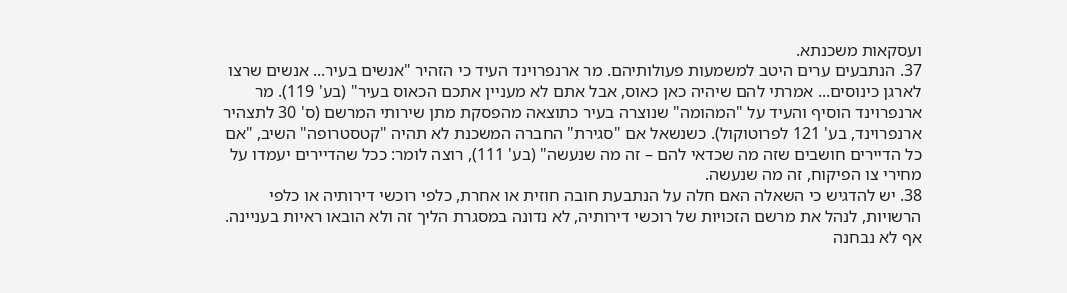ועסקאות משכנתא.
37. הנתבעים ערים היטב למשמעות פעולותיהם. מר ארנפרוינד העיד כי הזהיר "אנשים בעיר... אנשים שרצו לארגן כינוסים... אמרתי להם שיהיה כאן כאוס, אבל אתם לא מעניין אתכם הכאוס בעיר" (בע' 119). מר ארנפרוינד הוסיף והעיד על "המהומה" שנוצרה בעיר כתוצאה מהפסקת מתן שירותי המרשם (ס' 30 לתצהיר ארנפרוינד, בע' 121 לפרוטוקול). כשנשאל אם "סגירת" החברה המשכנת לא תהיה "קטסטרופה" השיב, "אם כל הדיירים חושבים שזה מה שכדאי להם – זה מה שנעשה" (בע' 111), רוצה לומר: ככל שהדיירים יעמדו על מחירי צו הפיקוח, זה מה שנעשה.
38. יש להדגיש כי השאלה האם חלה על הנתבעת חובה חוזית או אחרת, כלפי רוכשי דירותיה או כלפי הרשויות, לנהל את מרשם הזכויות של רוכשי דירותיה, לא נדונה במסגרת הליך זה ולא הובאו ראיות בעניינה. אף לא נבחנה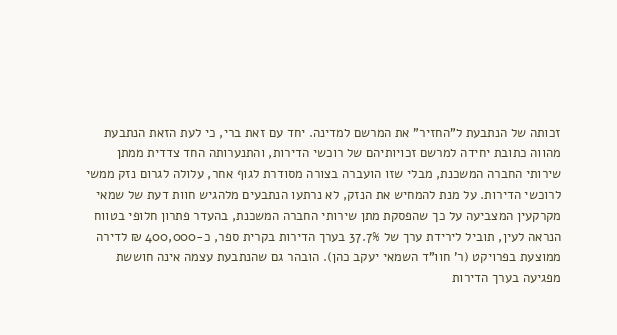זכותה של הנתבעת ל"החזיר" את המרשם למדינה. יחד עם זאת ברי, כי לעת הזאת הנתבעת מהווה כתובת יחידה למרשם זכויותיהם של רוכשי הדירות, והתנערותה החד צדדית ממתן שירותי החברה המשכנת, מבלי שזו הועברה בצורה מסודרת לגוף אחר, עלולה לגרום נזק ממשי לרוכשי הדירות. על מנת להמחיש את הנזק, לא נרתעו הנתבעים מלהגיש חוות דעת של שמאי מקרקעין המצביעה על כך שהפסקת מתן שירותי החברה המשכנת, בהעדר פתרון חלופי בטווח הנראה לעין, תוביל לירידת ערך של 37.7% בערך הדירות בקרית ספר, כ-400,000 ₪ לדירה ממוצעת בפרויקט (ר' חוו"ד השמאי יעקב כהן). הובהר גם שהנתבעת עצמה אינה חוששת מפגיעה בערך הדירות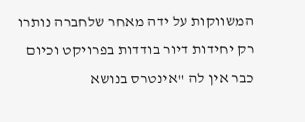המשווקות על ידה מאחר שלחברה נותרו רק יחידות דיור בודדות בפרויקט וכיום כבר אין לה "אינטרס בנושא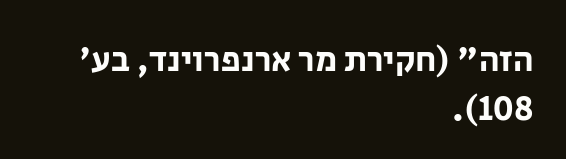הזה" (חקירת מר ארנפרוינד, בע' 108).